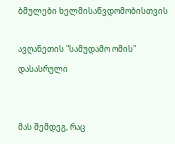ბმულები ხელმისაწვდომობისთვის

ავღანეთის "სამუდამო ომის" დასასრული


მას შემდეგ, რაც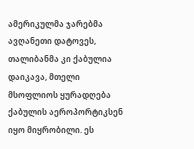ამერიკულმა ჯარებმა ავღანეთი დატოვეს, თალიბანმა კი ქაბულია დაიკავა, მთელი მსოფლიოს ყურადღება ქაბულის აეროპორტიკსენ იყო მიყრობილი. ეს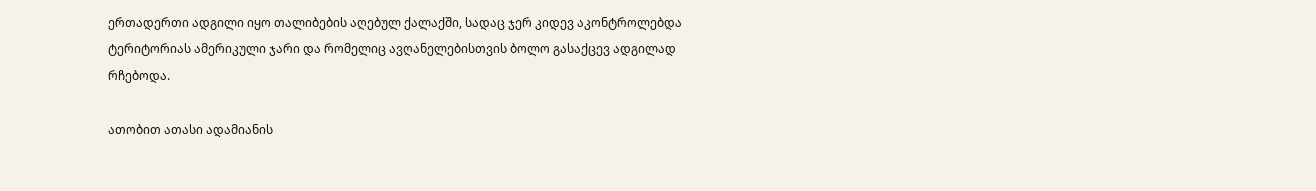ერთადერთი ადგილი იყო თალიბების აღებულ ქალაქში, სადაც ჯერ კიდევ აკონტროლებდა ტერიტორიას ამერიკული ჯარი და რომელიც ავღანელებისთვის ბოლო გასაქცევ ადგილად რჩებოდა.

ათობით ათასი ადამიანის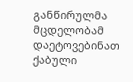განწირულმა მცდელობამ დაეტოვებინათ ქაბული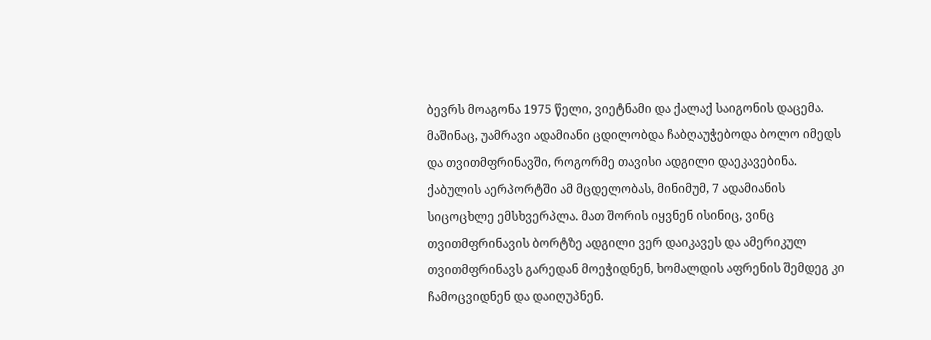ბევრს მოაგონა 1975 წელი, ვიეტნამი და ქალაქ საიგონის დაცემა. მაშინაც, უამრავი ადამიანი ცდილობდა ჩაბღაუჭებოდა ბოლო იმედს და თვითმფრინავში, როგორმე თავისი ადგილი დაეკავებინა. ქაბულის აერპორტში ამ მცდელობას, მინიმუმ, 7 ადამიანის სიცოცხლე ემსხვერპლა. მათ შორის იყვნენ ისინიც, ვინც თვითმფრინავის ბორტზე ადგილი ვერ დაიკავეს და ამერიკულ თვითმფრინავს გარედან მოეჭიდნენ, ხომალდის აფრენის შემდეგ კი ჩამოცვიდნენ და დაიღუპნენ.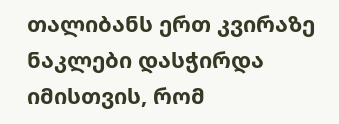თალიბანს ერთ კვირაზე ნაკლები დასჭირდა იმისთვის, რომ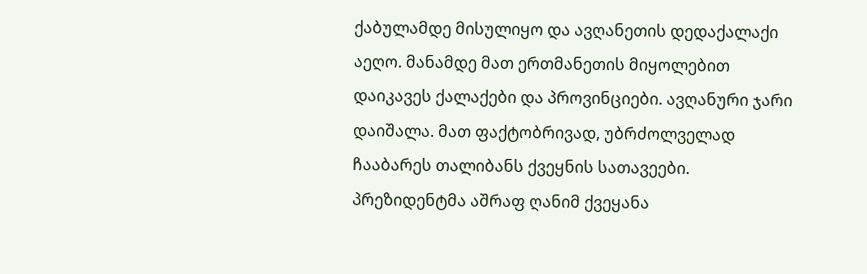ქაბულამდე მისულიყო და ავღანეთის დედაქალაქი აეღო. მანამდე მათ ერთმანეთის მიყოლებით დაიკავეს ქალაქები და პროვინციები. ავღანური ჯარი დაიშალა. მათ ფაქტობრივად, უბრძოლველად ჩააბარეს თალიბანს ქვეყნის სათავეები. პრეზიდენტმა აშრაფ ღანიმ ქვეყანა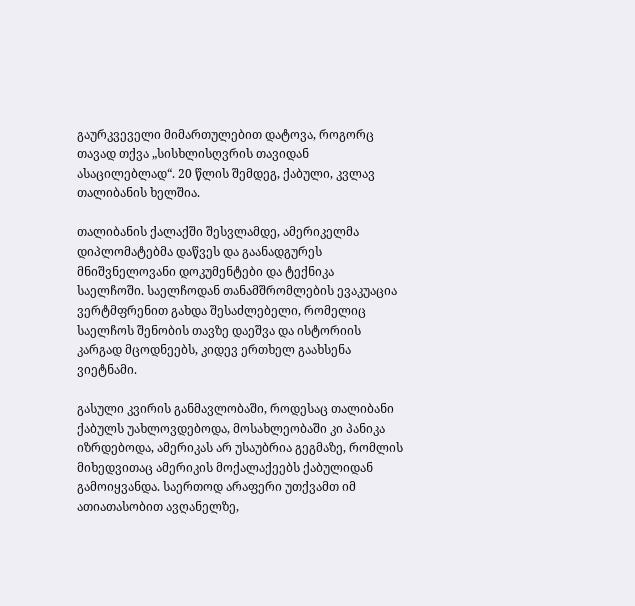გაურკვეველი მიმართულებით დატოვა, როგორც თავად თქვა „სისხლისღვრის თავიდან ასაცილებლად“. 20 წლის შემდეგ, ქაბული, კვლავ თალიბანის ხელშია.

თალიბანის ქალაქში შესვლამდე, ამერიკელმა დიპლომატებმა დაწვეს და გაანადგურეს მნიშვნელოვანი დოკუმენტები და ტექნიკა საელჩოში. საელჩოდან თანამშრომლების ევაკუაცია ვერტმფრენით გახდა შესაძლებელი, რომელიც საელჩოს შენობის თავზე დაეშვა და ისტორიის კარგად მცოდნეებს, კიდევ ერთხელ გაახსენა ვიეტნამი.

გასული კვირის განმავლობაში, როდესაც თალიბანი ქაბულს უახლოვდებოდა, მოსახლეობაში კი პანიკა იზრდებოდა, ამერიკას არ უსაუბრია გეგმაზე, რომლის მიხედვითაც ამერიკის მოქალაქეებს ქაბულიდან გამოიყვანდა. საერთოდ არაფერი უთქვამთ იმ ათიათასობით ავღანელზე,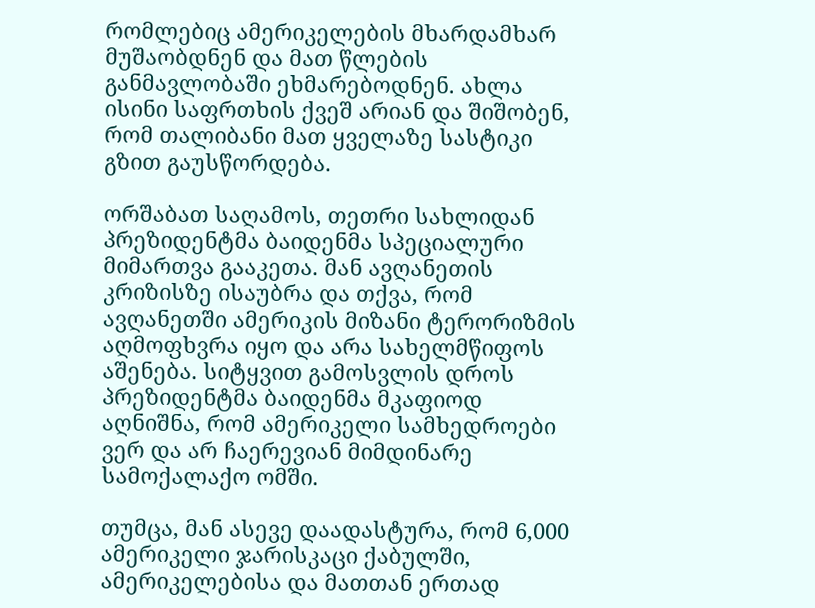რომლებიც ამერიკელების მხარდამხარ მუშაობდნენ და მათ წლების განმავლობაში ეხმარებოდნენ. ახლა ისინი საფრთხის ქვეშ არიან და შიშობენ, რომ თალიბანი მათ ყველაზე სასტიკი გზით გაუსწორდება.

ორშაბათ საღამოს, თეთრი სახლიდან პრეზიდენტმა ბაიდენმა სპეციალური მიმართვა გააკეთა. მან ავღანეთის კრიზისზე ისაუბრა და თქვა, რომ ავღანეთში ამერიკის მიზანი ტერორიზმის აღმოფხვრა იყო და არა სახელმწიფოს აშენება. სიტყვით გამოსვლის დროს პრეზიდენტმა ბაიდენმა მკაფიოდ აღნიშნა, რომ ამერიკელი სამხედროები ვერ და არ ჩაერევიან მიმდინარე სამოქალაქო ომში.

თუმცა, მან ასევე დაადასტურა, რომ 6,000 ამერიკელი ჯარისკაცი ქაბულში, ამერიკელებისა და მათთან ერთად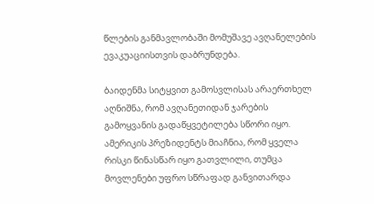წლების განმავლობაში მომუშავე ავღანელების ევაკუაციისთვის დაბრუნდება.

ბაიდენმა სიტყვით გამოსვლისას არაერთხელ აღნიშნა, რომ ავღანეთიდან ჯარების გამოყვანის გადაწყვეტილება სწორი იყო. ამერიკის პრეზიდენტს მიაჩნია, რომ ყველა რისკი წინასწარ იყო გათვლილი, თუმცა მოვლენები უფრო სწრაფად განვითარდა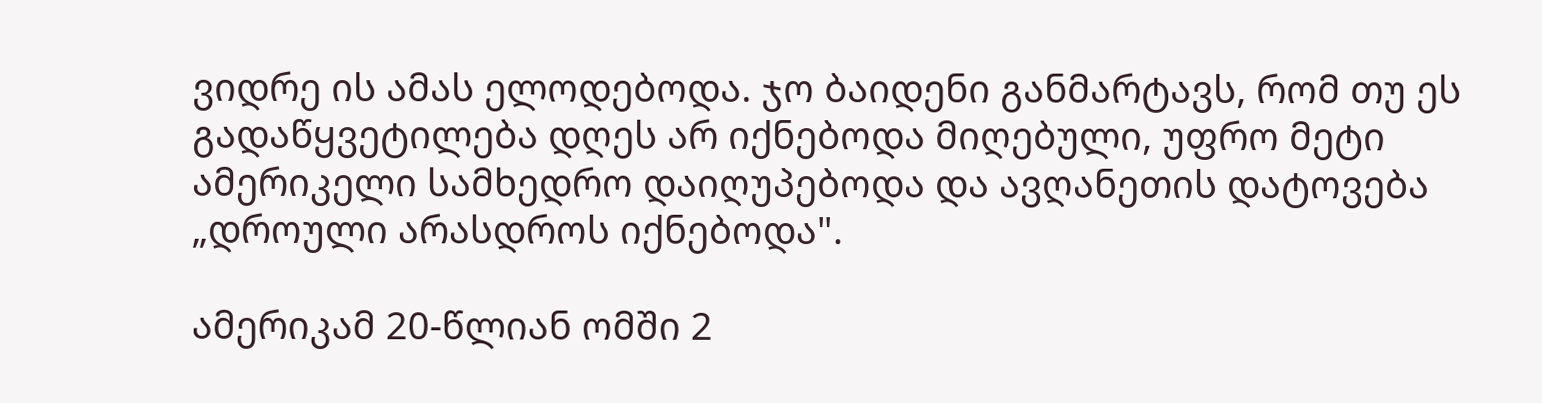ვიდრე ის ამას ელოდებოდა. ჯო ბაიდენი განმარტავს, რომ თუ ეს გადაწყვეტილება დღეს არ იქნებოდა მიღებული, უფრო მეტი ამერიკელი სამხედრო დაიღუპებოდა და ავღანეთის დატოვება „დროული არასდროს იქნებოდა".

ამერიკამ 20-წლიან ომში 2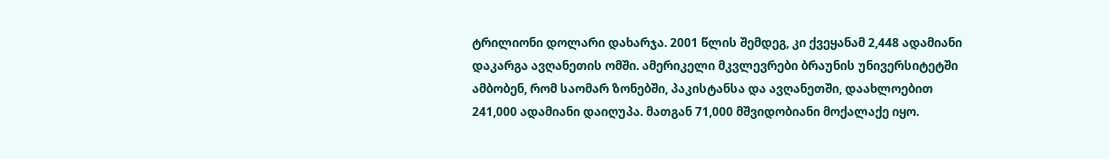ტრილიონი დოლარი დახარჯა. 2001 წლის შემდეგ, კი ქვეყანამ 2,448 ადამიანი დაკარგა ავღანეთის ომში. ამერიკელი მკვლევრები ბრაუნის უნივერსიტეტში ამბობენ, რომ საომარ ზონებში, პაკისტანსა და ავღანეთში, დაახლოებით 241,000 ადამიანი დაიღუპა. მათგან 71,000 მშვიდობიანი მოქალაქე იყო.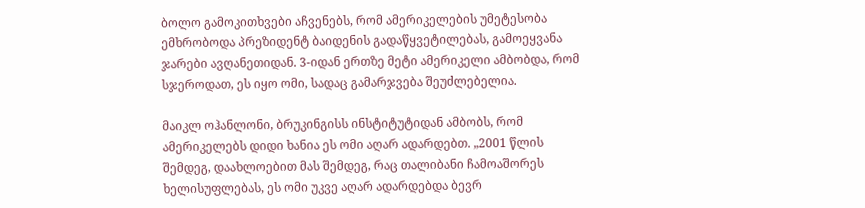ბოლო გამოკითხვები აჩვენებს, რომ ამერიკელების უმეტესობა ემხრობოდა პრეზიდენტ ბაიდენის გადაწყვეტილებას, გამოეყვანა ჯარები ავღანეთიდან. 3-იდან ერთზე მეტი ამერიკელი ამბობდა, რომ სჯეროდათ, ეს იყო ომი, სადაც გამარჯვება შეუძლებელია.

მაიკლ ოჰანლონი, ბრუკინგისს ინსტიტუტიდან ამბობს, რომ ამერიკელებს დიდი ხანია ეს ომი აღარ ადარდებთ. „2001 წლის შემდეგ, დაახლოებით მას შემდეგ, რაც თალიბანი ჩამოაშორეს ხელისუფლებას, ეს ომი უკვე აღარ ადარდებდა ბევრ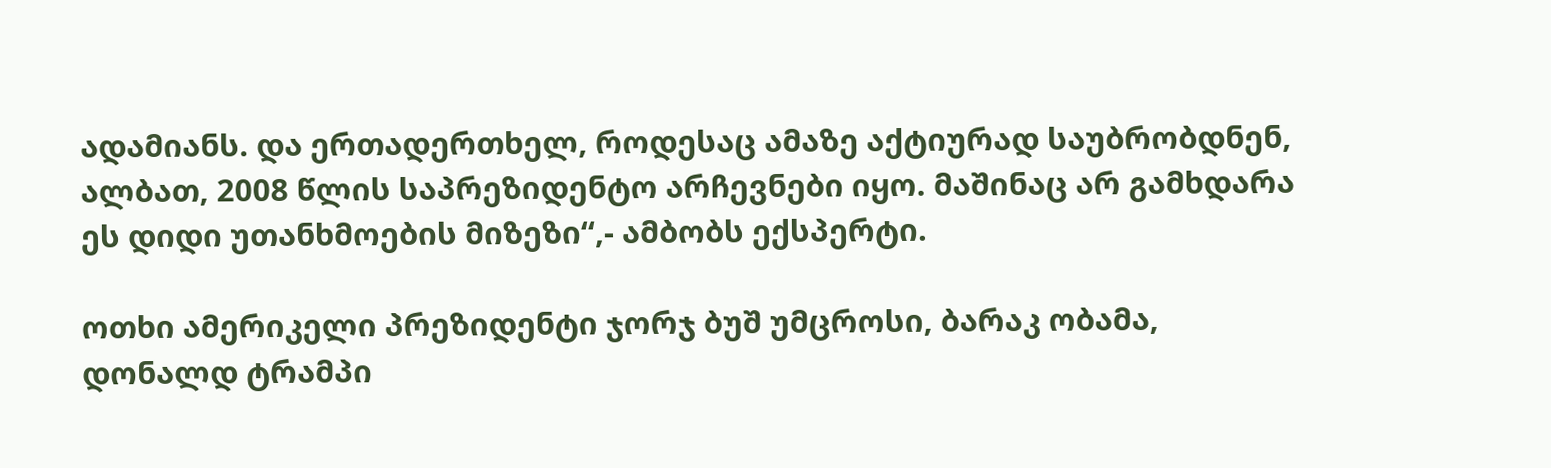ადამიანს. და ერთადერთხელ, როდესაც ამაზე აქტიურად საუბრობდნენ, ალბათ, 2008 წლის საპრეზიდენტო არჩევნები იყო. მაშინაც არ გამხდარა ეს დიდი უთანხმოების მიზეზი“,- ამბობს ექსპერტი.

ოთხი ამერიკელი პრეზიდენტი ჯორჯ ბუშ უმცროსი, ბარაკ ობამა, დონალდ ტრამპი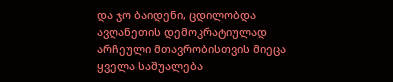და ჯო ბაიდენი, ცდილობდა ავღანეთის დემოკრატიულად არჩეული მთავრობისთვის მიეცა ყველა საშუალება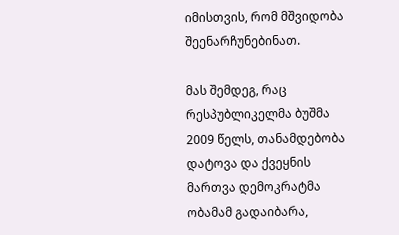იმისთვის, რომ მშვიდობა შეენარჩუნებინათ.

მას შემდეგ, რაც რესპუბლიკელმა ბუშმა 2009 წელს, თანამდებობა დატოვა და ქვეყნის მართვა დემოკრატმა ობამამ გადაიბარა,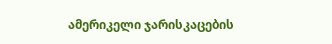ამერიკელი ჯარისკაცების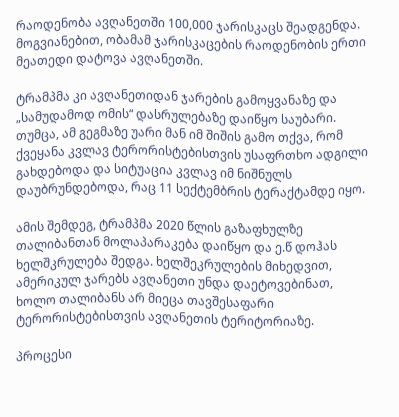რაოდენობა ავღანეთში 100,000 ჯარისკაცს შეადგენდა. მოგვიანებით, ობამამ ჯარისკაცების რაოდენობის ერთი მეათედი დატოვა ავღანეთში.

ტრამპმა კი ავღანეთიდან ჯარების გამოყვანაზე და „სამუდამოდ ომის“ დასრულებაზე დაიწყო საუბარი. თუმცა, ამ გეგმაზე უარი მან იმ შიშის გამო თქვა, რომ ქვეყანა კვლავ ტერორისტებისთვის უსაფრთხო ადგილი გახდებოდა და სიტუაცია კვლავ იმ ნიშნულს დაუბრუნდებოდა, რაც 11 სექტემბრის ტერაქტამდე იყო.

ამის შემდეგ, ტრამპმა 2020 წლის გაზაფხულზე თალიბანთან მოლაპარაკება დაიწყო და ე.წ დოჰას ხელშკრულება შედგა. ხელშეკრულების მიხედვით, ამერიკულ ჯარებს ავღანეთი უნდა დაეტოვებინათ, ხოლო თალიბანს არ მიეცა თავშესაფარი ტერორისტებისთვის ავღანეთის ტერიტორიაზე.

პროცესი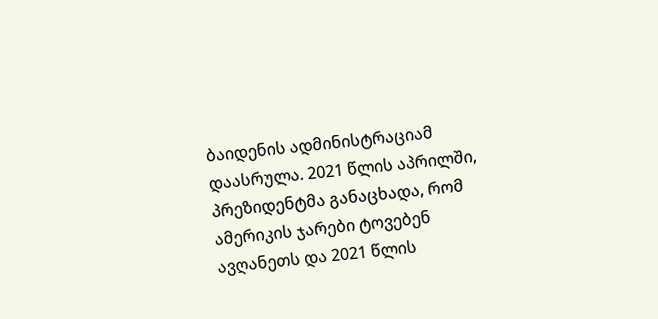ბაიდენის ადმინისტრაციამ დაასრულა. 2021 წლის აპრილში, პრეზიდენტმა განაცხადა, რომ ამერიკის ჯარები ტოვებენ ავღანეთს და 2021 წლის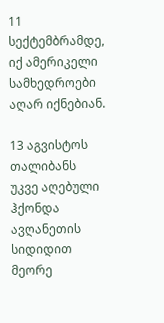11 სექტემბრამდე, იქ ამერიკელი სამხედროები აღარ იქნებიან.

13 აგვისტოს თალიბანს უკვე აღებული ჰქონდა ავღანეთის სიდიდით მეორე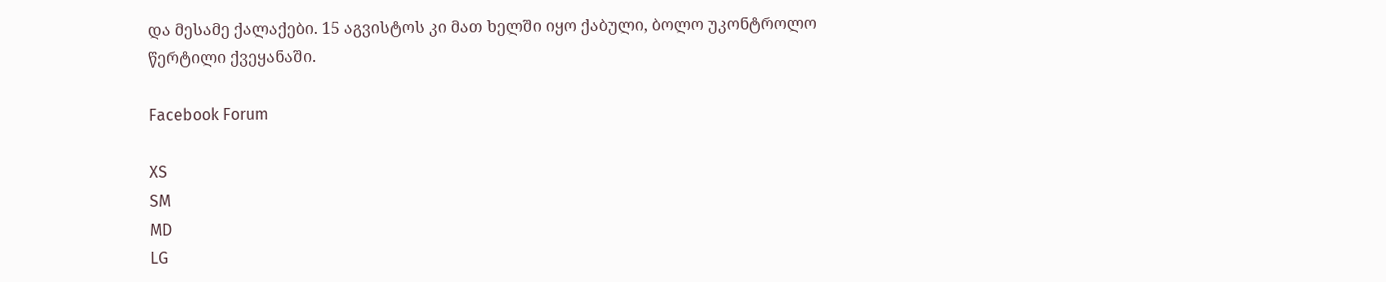და მესამე ქალაქები. 15 აგვისტოს კი მათ ხელში იყო ქაბული, ბოლო უკონტროლო წერტილი ქვეყანაში.

Facebook Forum

XS
SM
MD
LG